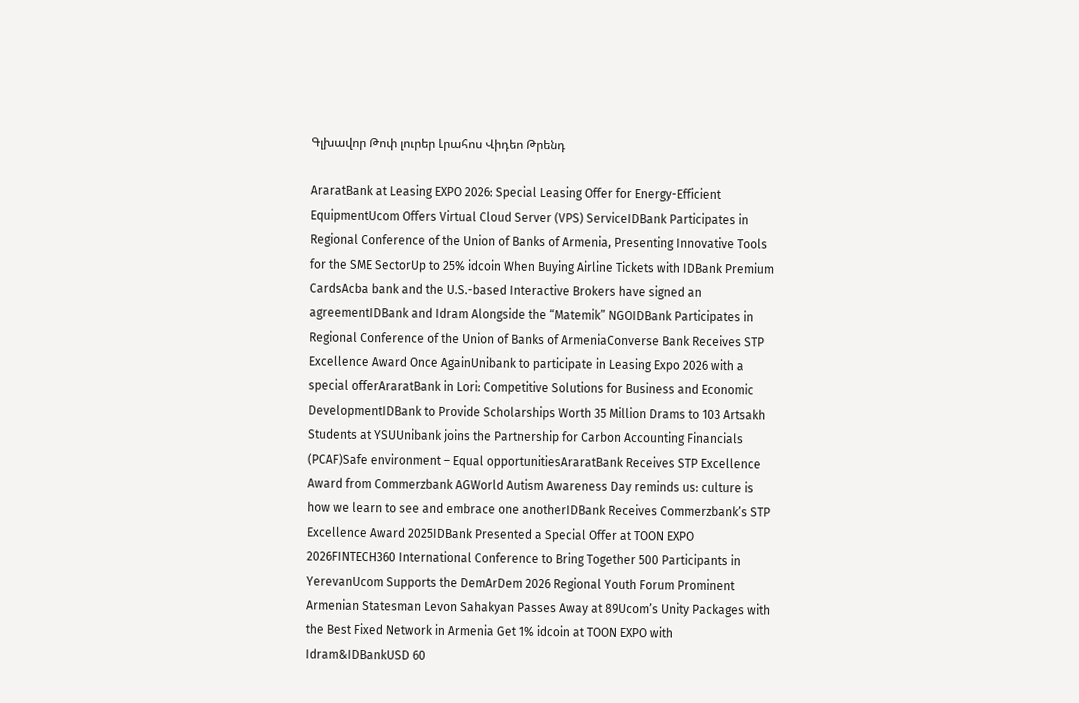Գլխավոր Թոփ լուրեր Լրահոս Վիդեո Թրենդ

AraratBank at Leasing EXPO 2026: Special Leasing Offer for Energy-Efficient EquipmentUcom Offers Virtual Cloud Server (VPS) ServiceIDBank Participates in Regional Conference of the Union of Banks of Armenia, Presenting Innovative Tools for the SME SectorUp to 25% idcoin When Buying Airline Tickets with IDBank Premium CardsAcba bank and the U.S.-based Interactive Brokers have signed an agreementIDBank and Idram Alongside the “Matemik” NGOIDBank Participates in Regional Conference of the Union of Banks of ArmeniaConverse Bank Receives STP Excellence Award Once AgainUnibank to participate in Leasing Expo 2026 with a special offerAraratBank in Lori: Competitive Solutions for Business and Economic DevelopmentIDBank to Provide Scholarships Worth 35 Million Drams to 103 Artsakh Students at YSUUnibank joins the Partnership for Carbon Accounting Financials (PCAF)Safe environment – Equal opportunitiesAraratBank Receives STP Excellence Award from Commerzbank AGWorld Autism Awareness Day reminds us: culture is how we learn to see and embrace one anotherIDBank Receives Commerzbank’s STP Excellence Award 2025IDBank Presented a Special Offer at TOON EXPO 2026FINTECH360 International Conference to Bring Together 500 Participants in YerevanUcom Supports the DemArDem 2026 Regional Youth Forum Prominent Armenian Statesman Levon Sahakyan Passes Away at 89Ucom’s Unity Packages with the Best Fixed Network in Armenia Get 1% idcoin at TOON EXPO with Idram&IDBankUSD 60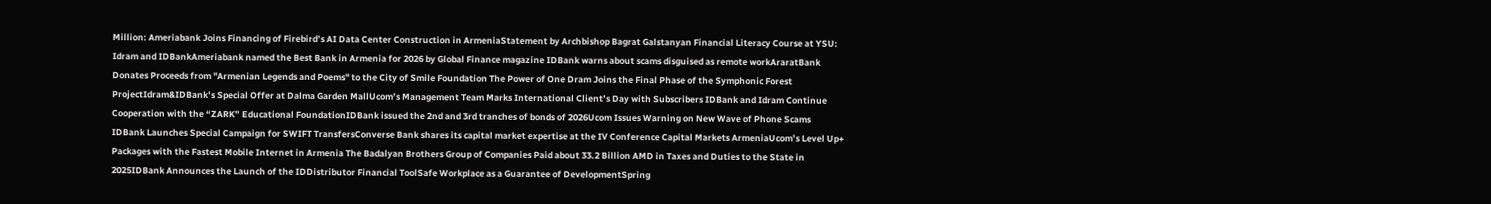Million: Ameriabank Joins Financing of Firebird’s AI Data Center Construction in ArmeniaStatement by Archbishop Bagrat Galstanyan Financial Literacy Course at YSU: Idram and IDBankAmeriabank named the Best Bank in Armenia for 2026 by Global Finance magazine IDBank warns about scams disguised as remote workAraratBank Donates Proceeds from "Armenian Legends and Poems" to the City of Smile Foundation The Power of One Dram Joins the Final Phase of the Symphonic Forest ProjectIdram&IDBank’s Special Offer at Dalma Garden MallUcom’s Management Team Marks International Client’s Day with Subscribers IDBank and Idram Continue Cooperation with the “ZARK” Educational FoundationIDBank issued the 2nd and 3rd tranches of bonds of 2026Ucom Issues Warning on New Wave of Phone Scams IDBank Launches Special Campaign for SWIFT TransfersConverse Bank shares its capital market expertise at the IV Conference Capital Markets ArmeniaUcom’s Level Up+ Packages with the Fastest Mobile Internet in Armenia The Badalyan Brothers Group of Companies Paid about 33.2 Billion AMD in Taxes and Duties to the State in 2025IDBank Announces the Launch of the IDDistributor Financial ToolSafe Workplace as a Guarantee of DevelopmentSpring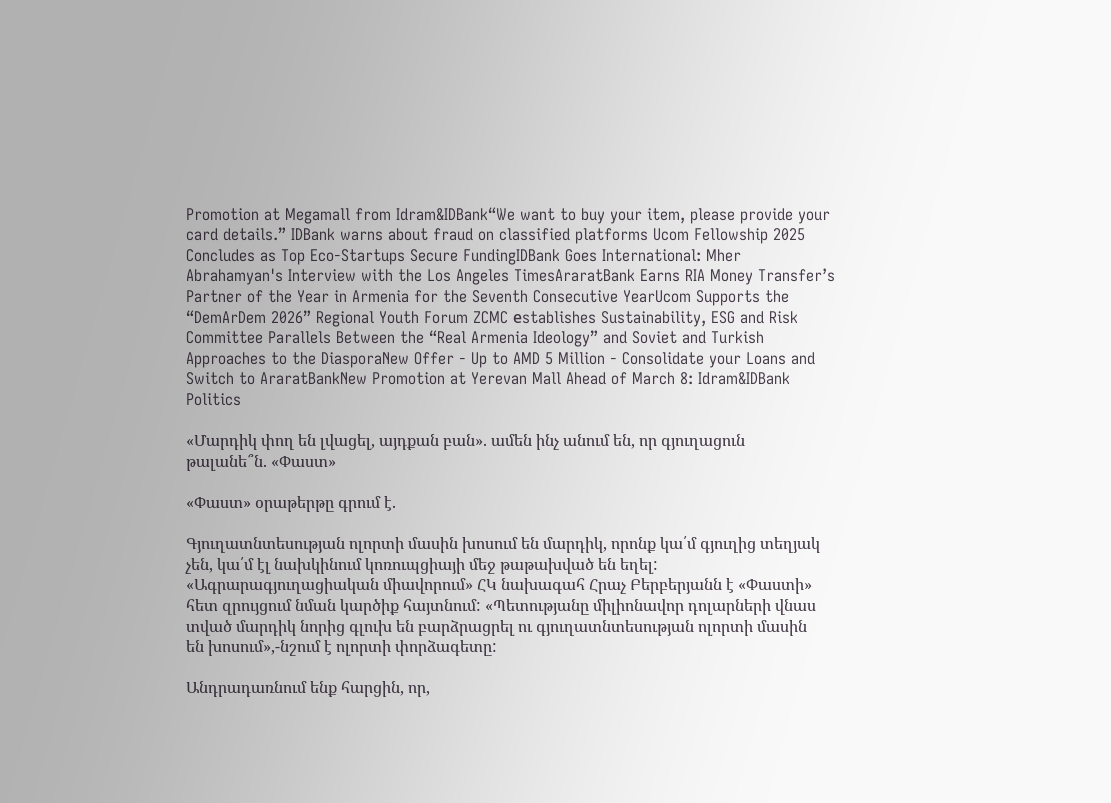Promotion at Megamall from Idram&IDBank“We want to buy your item, please provide your card details.” IDBank warns about fraud on classified platforms Ucom Fellowship 2025 Concludes as Top Eco-Startups Secure FundingIDBank Goes International: Mher Abrahamyan's Interview with the Los Angeles TimesAraratBank Earns RIA Money Transfer’s Partner of the Year in Armenia for the Seventh Consecutive YearUcom Supports the “DemArDem 2026” Regional Youth Forum ZCMC еstablishes Sustainability, ESG and Risk Committee Parallels Between the “Real Armenia Ideology” and Soviet and Turkish Approaches to the DiasporaNew Offer - Up to AMD 5 Million - Consolidate your Loans and Switch to AraratBankNew Promotion at Yerevan Mall Ahead of March 8: Idram&IDBank
Politics

«Մարդիկ փող են լվացել, այդքան բան». ամեն ինչ անում են, որ գյուղացուն թալանե՞ն. «Փաստ»

«Փաստ» օրաթերթը գրում է.

Գյուղատնտեսության ոլորտի մասին խոսում են մարդիկ, որոնք կա՛մ գյուղից տեղյակ չեն, կա՛մ էլ նախկինում կոռուպցիայի մեջ թաթախված են եղել: «Ագրարագյուղացիական միավորում» ՀԿ նախագահ Հրաչ Բերբերյանն է «Փաստի» հետ զրույցում նման կարծիք հայտնում: «Պետությանը միլիոնավոր դոլարների վնաս տված մարդիկ նորից գլուխ են բարձրացրել ու գյուղատնտեսության ոլորտի մասին են խոսում»,-նշում է ոլորտի փորձագետը:

Անդրադառնում ենք հարցին, որ,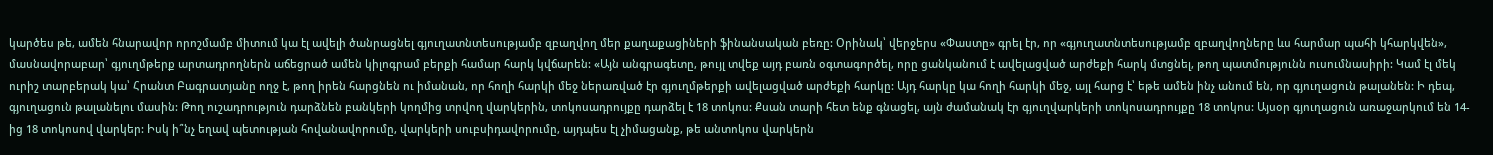կարծես թե, ամեն հնարավոր որոշմամբ միտում կա էլ ավելի ծանրացնել գյուղատնտեսությամբ զբաղվող մեր քաղաքացիների ֆինանսական բեռը: Օրինակ՝ վերջերս «Փաստը» գրել էր, որ «գյուղատնտեսությամբ զբաղվողները ևս հարմար պահի կհարկվեն», մասնավորաբար՝ գյուղմթերք արտադրողներն աճեցրած ամեն կիլոգրամ բերքի համար հարկ կվճարեն: «Այն անգրագետը, թույլ տվեք այդ բառն օգտագործել, որը ցանկանում է ավելացված արժեքի հարկ մտցնել, թող պատմությունն ուսումնասիրի: Կամ էլ մեկ ուրիշ տարբերակ կա՝ Հրանտ Բագրատյանը ողջ է, թող իրեն հարցնեն ու իմանան, որ հողի հարկի մեջ ներառված էր գյուղմթերքի ավելացված արժեքի հարկը: Այդ հարկը կա հողի հարկի մեջ, այլ հարց է՝ եթե ամեն ինչ անում են, որ գյուղացուն թալանեն: Ի դեպ, գյուղացուն թալանելու մասին: Թող ուշադրություն դարձնեն բանկերի կողմից տրվող վարկերին, տոկոսադրույքը դարձել է 18 տոկոս: Քսան տարի հետ ենք գնացել, այն ժամանակ էր գյուղվարկերի տոկոսադրույքը 18 տոկոս: Այսօր գյուղացուն առաջարկում են 14-ից 18 տոկոսով վարկեր: Իսկ ի՞նչ եղավ պետության հովանավորումը, վարկերի սուբսիդավորումը, այդպես էլ չիմացանք, թե անտոկոս վարկերն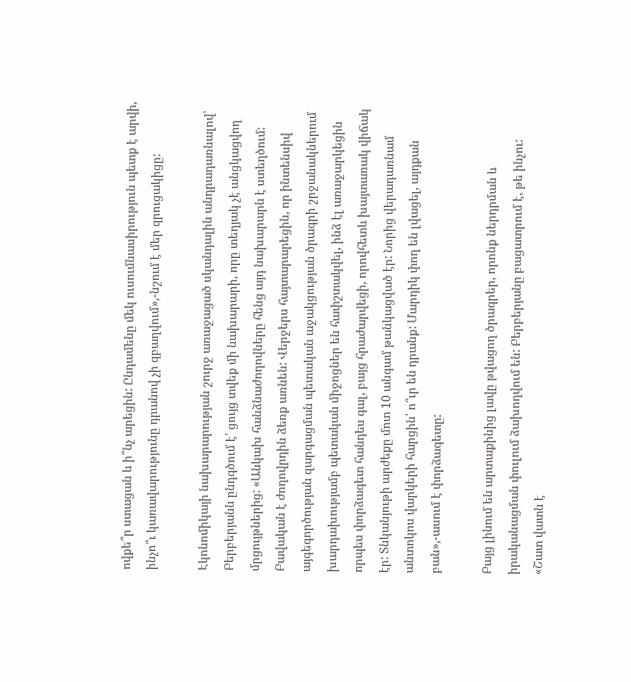ովքե՞ր ստացան և ի՞նչ արեցին: Ընդամենը մեկ ուսումնասիրություն պետք է արվի, ինչո՞ւ կառավարությունը դրանով չի զբաղվում»,-նշում է մեր զրուցակիցը:

Էկոնոմիկայի նախարարության շուրջ առաջացած սկանդալին անդրադառնալով՝ Բերբերյանն ընդգծում է՝ ցույց տվեք մի նախարարի, որը տեղյակ չէ անցկացվող մրցույթներից: «Անկախ հանձնաժողովները հենց այդ նախարարն է ստեղծում: Բավական է ժողովրդին ձեռք առնեն: Վերջերս հայտարարեցին, որ ինտենսիվ այգեգործության զարգացման պետական աջակցության ծրագրի շրջանակներում խարդախությամբ պետական միջոցներ են հափշտակվել, ինձ էլ առաջարկեցին որպես փորձագետ հանդես գալ, բայց հրաժարվեցի, որովհետև խայտառակ վիճակ էր: Տնկանյութի արժեքը մոտ 10 անգամ թանկացված էր: Նորից վերադառնամ անտոկոս վարկերի հարցին՝ ո՞ւր են դրանք: Մարդիկ փող են լվացել, այդքան բան»,-ասում է փորձագետը:

Բայց լինում են արտաքինից լավը թվացող ծրագրեր, որոնք ներդրման և իրականացման փուլում ձախողվում են: Բերբերյանը բացատրում է, թե ինչու: «Շատ վատն է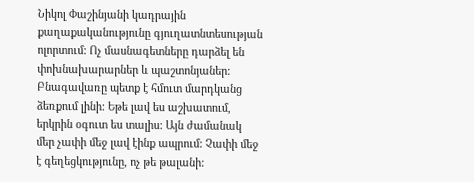Նիկոլ Փաշինյանի կադրային քաղաքականությունը գյուղատնտեսության ոլորտում: Ոչ մասնագետները դարձել են փոխնախարարներ և պաշտոնյաներ: Բնագավառը պետք է հմուտ մարդկանց ձեռքում լինի: Եթե լավ ես աշխատում, երկրին օգուտ ես տալիս: Այն ժամանակ մեր չափի մեջ լավ էինք ապրում: Չափի մեջ է գեղեցկությունը, ոչ թե թալանի: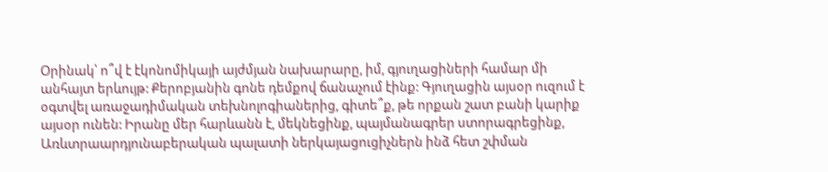Օրինակ՝ ո՞վ է էկոնոմիկայի այժմյան նախարարը, իմ, գյուղացիների համար մի անհայտ երևույթ: Քերոբյանին գոնե դեմքով ճանաչում էինք: Գյուղացին այսօր ուզում է օգտվել առաջադիմական տեխնոլոգիաներից, գիտե՞ք, թե որքան շատ բանի կարիք այսօր ունեն: Իրանը մեր հարևանն է, մեկնեցինք, պայմանագրեր ստորագրեցինք, Առևտրաարդյունաբերական պալատի ներկայացուցիչներն ինձ հետ շփման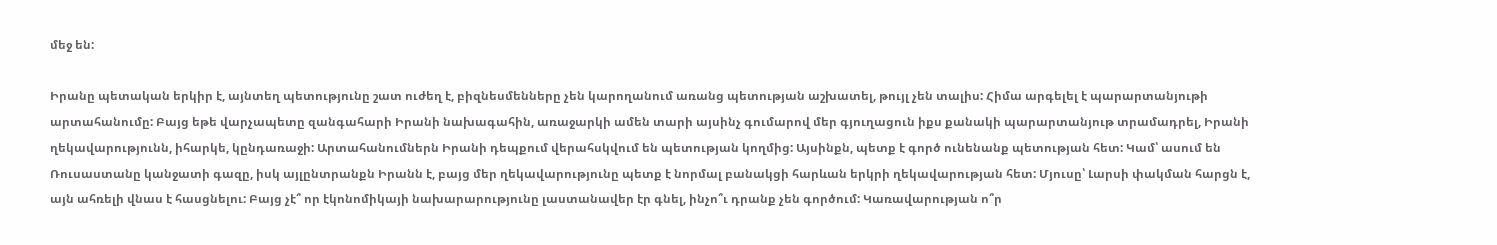մեջ են:

Իրանը պետական երկիր է, այնտեղ պետությունը շատ ուժեղ է, բիզնեսմենները չեն կարողանում առանց պետության աշխատել, թույլ չեն տալիս: Հիմա արգելել է պարարտանյութի արտահանումը: Բայց եթե վարչապետը զանգահարի Իրանի նախագահին, առաջարկի ամեն տարի այսինչ գումարով մեր գյուղացուն իքս քանակի պարարտանյութ տրամադրել, Իրանի ղեկավարությունն, իհարկե, կընդառաջի: Արտահանումներն Իրանի դեպքում վերահսկվում են պետության կողմից: Այսինքն, պետք է գործ ունենանք պետության հետ: Կամ՝ ասում են Ռուսաստանը կանջատի գազը, իսկ այլընտրանքն Իրանն է, բայց մեր ղեկավարությունը պետք է նորմալ բանակցի հարևան երկրի ղեկավարության հետ: Մյուսը՝ Լարսի փակման հարցն է, այն ահռելի վնաս է հասցնելու: Բայց չէ՞ որ էկոնոմիկայի նախարարությունը լաստանավեր էր գնել, ինչո՞ւ դրանք չեն գործում: Կառավարության ո՞ր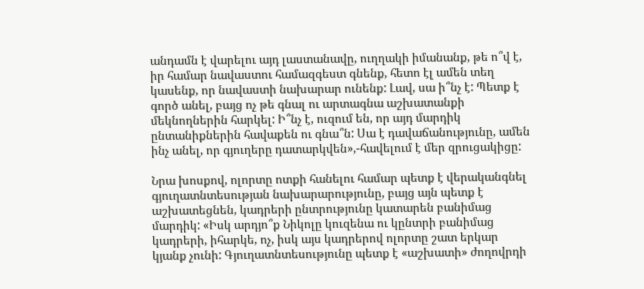անդամն է վարելու այդ լաստանավը, ուղղակի իմանանք, թե ո՞վ է, իր համար նավաստու համազգեստ գնենք, հետո էլ ամեն տեղ կասենք, որ նավաստի նախարար ունենք: Լավ, սա ի՞նչ է: Պետք է գործ անել, բայց ոչ թե գնալ ու արտագնա աշխատանքի մեկնողներին հարկել: Ի՞նչ է, ուզում են, որ այդ մարդիկ ընտանիքներին հավաքեն ու գնա՞ն: Սա է դավաճանությունը, ամեն ինչ անել, որ գյուղերը դատարկվեն»,-հավելում է մեր զրուցակիցը:

Նրա խոսքով, ոլորտը ոտքի հանելու համար պետք է վերականգնել գյուղատնտեսության նախարարությունը, բայց այն պետք է աշխատեցնեն, կադրերի ընտրությունը կատարեն բանիմաց մարդիկ: «Իսկ արդյո՞ք Նիկոլը կուզենա ու կընտրի բանիմաց կադրերի, իհարկե, ոչ, իսկ այս կադրերով ոլորտը շատ երկար կյանք չունի: Գյուղատնտեսությունը պետք է «աշխատի» ժողովրդի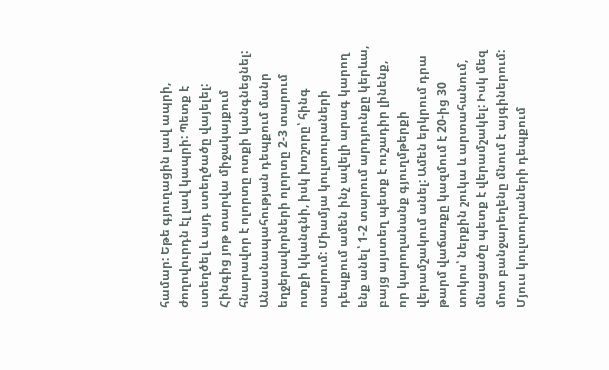համար: Եթե գյուղացին լավ ապրի, ժողովուրդն էլ լավ կապրի: Պետք է ստեղծել և այդ ստեղծածը վայելել: Հինգից յոթ տարվա միջակայքում հնարավոր է ոլորտը ոտքի կանգնեցնել: Անասնապահության դեպքում մանր եղջերավորների ոլորտը 2-3 տարում ոտքի կկանգնի, իսկ խոշորը՝ հինգ տարում: Միամյա կուլտուրաների դեպքում ամեն ինչ ավելի արագ կարող ենք անել՝ 1-2 տարում արդյունքը կերևա, բայց այստեղ պետք է ուշադիր լինենք, որ կարողանանք գյուղմթերքի վերամշակում անել: Ամեն երկրում դրա թարմ վաճառքը կազմում է 20-ից 30 տոկոս՝ ներքին շուկա և արտահանում, մնացածը պետք է վերամշակել: Իսկ մեզ մոտ բանջարեղենը մնում է այգիներում: Մյուս կուլտուրաների դեպքում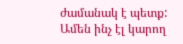ժամանակ է պետք: Ամեն ինչ էլ կարող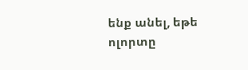ենք անել, եթե ոլորտը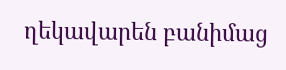ղեկավարեն բանիմաց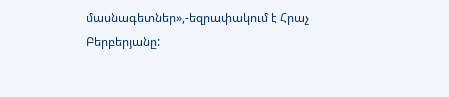մասնագետներ»,-եզրափակում է Հրաչ Բերբերյանը: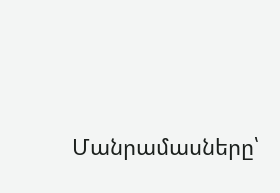Մանրամասները՝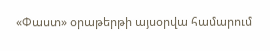«Փաստ» օրաթերթի այսօրվա համարում